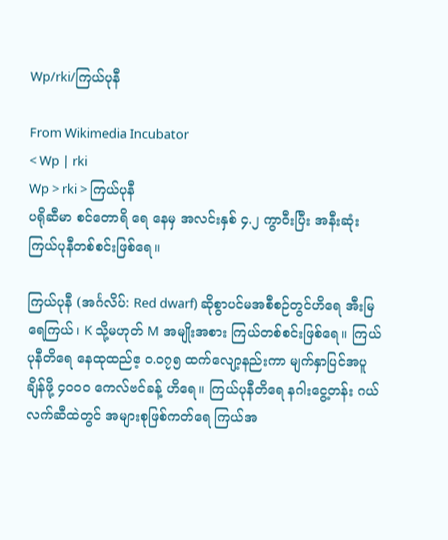Wp/rki/ကြယ်ပုနီ

From Wikimedia Incubator
< Wp | rki
Wp > rki > ကြယ်ပုနီ
ပရိုဆီမာ စင်တောရိ ရေ နေမှ အလင်းနှစ် ၄.၂ ကွာဝီးပြီး အနီးဆုံး ကြယ်ပုနီတစ်စင်းဖြစ်ရေ။

ကြယ်ပုနီ (အင်္ဂလိပ်: Red dwarf) ဆိုစွာပင်မအစီစဉ်တွင်ဟိရေ အီးမြရေကြယ်၊ K သို့မဟုတ် M အမျိုးအစား ကြယ်တစ်စင်းဖြစ်ရေ။ ကြယ်ပုနီတိရေ နေထုထည်ဧ့ ဝ.ဝ၇၅ ထက်လျော့နည်းကာ မျက်နှာပြင်အပူချိန်ဖို့ ၄ဝဝဝ ကေလ်ဗင်ခန့် ဟိရေ။ ကြယ်ပုနီတိရေ နဂါးငွေ့တန်း ဂယ်လက်ဆီထဲတွင် အများစုဖြစ်ကတ်ရေ ကြယ်အ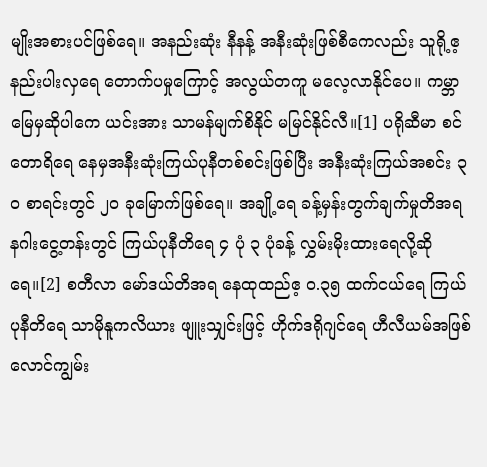မျိုးအစားပင်ဖြစ်ရေ။ အနည်းဆုံး နီနန့် အနီးဆုံးဖြစ်စီကေလည်း သူရို့ဧ့ နည်းပါးလှရေ တောက်ပမှုကြောင့် အလွယ်တကူ မလေ့လာနိုင်ပေ။ ကမ္ဘာမြေမှဆိုပါကေ ယင်းအား သာမန်မျက်စိနိုင် မမြင်နိုင်လီ။[1] ပရိုဆီမာ စင်တောရိရေ နေမှအနီးဆုံးကြယ်ပုနီတစ်စင်းဖြစ်ပြီး အနီးဆုံးကြယ်အစင်း ၃ဝ စာရင်းတွင် ၂ဝ ခုမြောက်ဖြစ်ရေ။ အချို့ရေ ခန့်မှန်းတွက်ချက်မှုတိအရ နဂါးငွေ့တန်းတွင် ကြယ်ပုနီတိရေ ၄ ပုံ ၃ ပုံခန့် လွှမ်းမိုးထားရေလို့ဆိုရေ။[2] စတီလာ မော်ဒယ်တိအရ နေထုထည်ဧ့ ဝ.၃၅ ထက်ငယ်ရေ ကြယ်ပုနီတိရေ သာမိုနူကလိယား ဖျူးသျှင်းဖြင့် ဟိုက်ဒရိုဂျင်ရေ ဟီလီယမ်အဖြစ် လောင်ကျွမ်း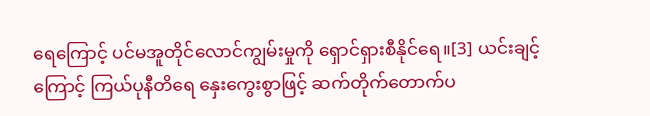ရေကြောင့် ပင်မအူတိုင်လောင်ကျွမ်းမှုကို ရှောင်ရှားစီနိုင်ရေ။[3] ယင်းချင့်ကြောင့် ကြယ်ပုနီတိရေ နှေးကွေးစွာဖြင့် ဆက်တိုက်တောက်ပ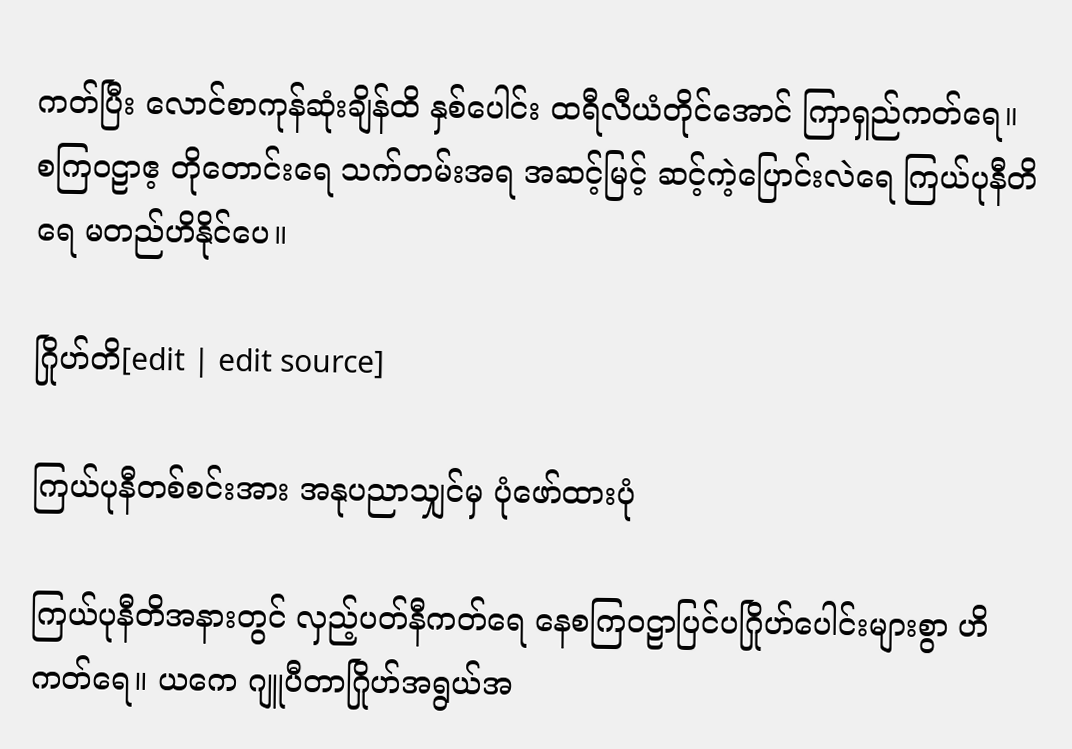ကတ်ပြီး လောင်စာကုန်ဆုံးချိန်ထိ နှစ်ပေါင်း ထရီလီယံတိုင်အောင် ကြာရှည်ကတ်ရေ။ စကြဝဠာဧ့ တိုတောင်းရေ သက်တမ်းအရ အဆင့်မြင့် ဆင့်ကဲ့ပြောင်းလဲရေ ကြယ်ပုနီတိရေ မတည်ဟိနိုင်ပေ။

ဂြိုဟ်တိ[edit | edit source]

ကြယ်ပုနီတစ်စင်းအား အနုပညာသျှင်မှ ပုံဖော်ထားပုံ

ကြယ်ပုနီတိအနားတွင် လှည့်ပတ်နီကတ်ရေ နေစကြဝဠာပြင်ပဂြိုဟ်ပေါင်းများစွာ ဟိကတ်ရေ။ ယကေ ဂျူပီတာဂြိုဟ်အရွယ်အ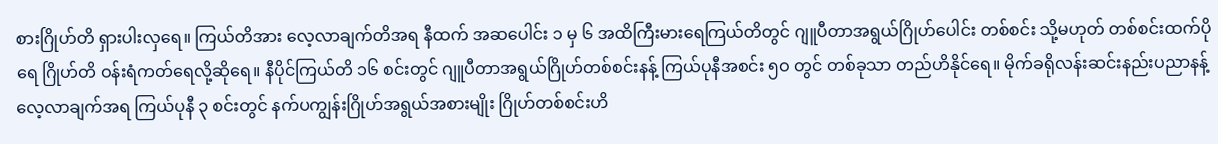စားဂြိုဟ်တိ ရှားပါးလှရေ။ ကြယ်တိအား လေ့လာချက်တိအရ နီထက် အဆပေါင်း ၁ မှ ၆ အထိကြီးမားရေကြယ်တိတွင် ဂျူပီတာအရွယ်ဂြိုဟ်ပေါင်း တစ်စင်း သို့မဟုတ် တစ်စင်းထက်ပိုရေ ဂြိုဟ်တိ ဝန်းရံကတ်ရေလို့ဆိုရေ။ နီပိုင်ကြယ်တိ ၁၆ စင်းတွင် ဂျူပီတာအရွယ်ဂြိုဟ်တစ်စင်းနန့် ကြယ်ပုနီအစင်း ၅ဝ တွင် တစ်ခုသာ တည်ဟိနိုင်ရေ။ မိုက်ခရိုလန်းဆင်းနည်းပညာနန့် လေ့လာချက်အရ ကြယ်ပုနီ ၃ စင်းတွင် နက်ပကျွန်းဂြိုဟ်အရွယ်အစားမျိုး ဂြိုဟ်တစ်စင်းဟိ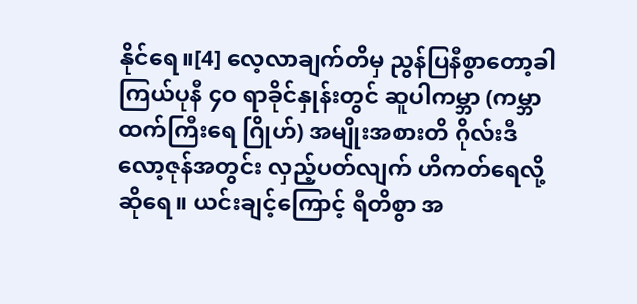နိုင်ရေ။[4] လေ့လာချက်တိမှ ညွန်ပြနီစွာတော့ခါ ကြယ်ပုနီ ၄ဝ ရာခိုင်နှုန်းတွင် ဆူပါကမ္ဘာ (ကမ္ဘာထက်ကြီးရေ ဂြိုဟ်) အမျိုးအစားတိ ဂိုလ်းဒီလော့ဇုန်အတွင်း လှည့်ပတ်လျက် ဟိကတ်ရေလို့ဆိုရေ။ ယင်းချင့်ကြောင့် ရီတိစွာ အ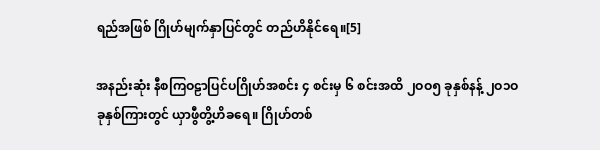ရည်အဖြစ် ဂြိုဟ်မျက်နှာပြင်တွင် တည်ဟိနိုင်ရေ။[5]

အနည်းဆုံး နီစကြဝဠာပြင်ပဂြိုဟ်အစင်း ၄ စင်းမှ ၆ စင်းအထိ ၂ဝဝ၅ ခုနှစ်နန့် ၂ဝ၁ဝ ခုနှစ်ကြားတွင် ယှာဖွီတွိ့ဟိခရေ။ ဂြိုဟ်တစ်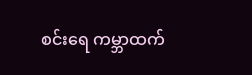စင်းရေ ကမ္ဘာထက်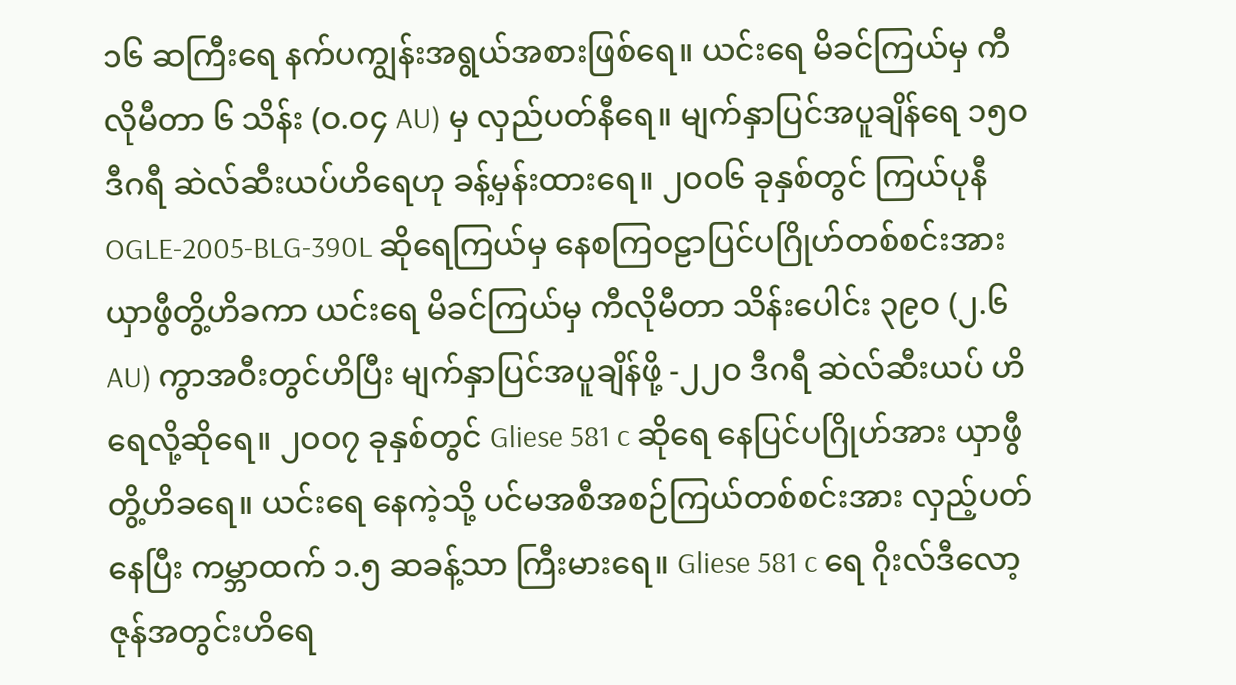၁၆ ဆကြီးရေ နက်ပကျွန်းအရွယ်အစားဖြစ်ရေ။ ယင်းရေ မိခင်ကြယ်မှ ကီလိုမီတာ ၆ သိန်း (ဝ.ဝ၄ AU) မှ လှည်ပတ်နီရေ။ မျက်နှာပြင်အပူချိန်ရေ ၁၅ဝ ဒီဂရီ ဆဲလ်ဆီးယပ်ဟိရေဟု ခန့်မှန်းထားရေ။ ၂ဝဝ၆ ခုနှစ်တွင် ကြယ်ပုနီ OGLE-2005-BLG-390L ဆိုရေကြယ်မှ နေစကြဝဠာပြင်ပဂြိုဟ်တစ်စင်းအား ယှာဖွီတွိ့ဟိခကာ ယင်းရေ မိခင်ကြယ်မှ ကီလိုမီတာ သိန်းပေါင်း ၃၉ဝ (၂.၆ AU) ကွာအဝီးတွင်ဟိပြီး မျက်နှာပြင်အပူချိန်ဖို့ -၂၂ဝ ဒီဂရီ ဆဲလ်ဆီးယပ် ဟိရေလို့ဆိုရေ။ ၂ဝဝ၇ ခုနှစ်တွင် Gliese 581 c ဆိုရေ နေပြင်ပဂြိုဟ်အား ယှာဖွီတွိ့ဟိခရေ။ ယင်းရေ နေကဲ့သို့ ပင်မအစီအစဉ်ကြယ်တစ်စင်းအား လှည့်ပတ်နေပြီး ကမ္ဘာထက် ၁.၅ ဆခန့်သာ ကြီးမားရေ။ Gliese 581 c ရေ ဂိုးလ်ဒီလော့ဇုန်အတွင်းဟိရေ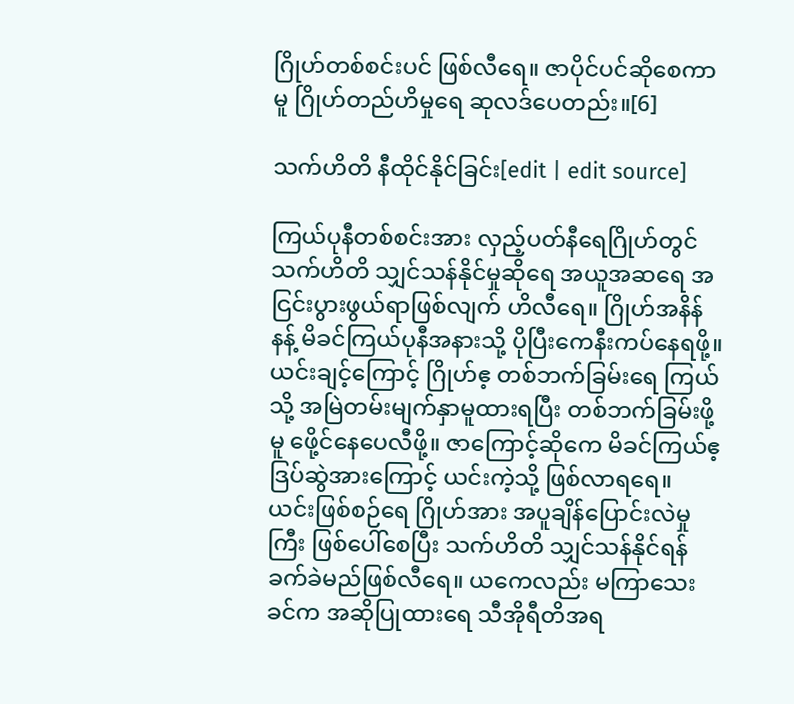ဂြိုဟ်တစ်စင်းပင် ဖြစ်လီရေ။ ဇာပိုင်ပင်ဆိုစေကာမူ ဂြိုဟ်တည်ဟိမှုရေ ဆုလဒ်ပေတည်း။[6]

သက်ဟိတိ နီထိုင်နိုင်ခြင်း[edit | edit source]

ကြယ်ပုနီတစ်စင်းအား လှည့်ပတ်နီရေဂြိုဟ်တွင် သက်ဟိတိ သျှင်သန်နိုင်မှုဆိုရေ အယူအဆရေ အငြင်းပွားဖွယ်ရာဖြစ်လျက် ဟိလီရေ။ ဂြိုဟ်အနိန်နန့် မိခင်ကြယ်ပုနီအနားသို့ ပိုပြီးကေနီးကပ်နေရဖို့။ ယင်းချင့်ကြောင့် ဂြိုဟ်ဧ့ တစ်ဘက်ခြမ်းရေ ကြယ်သို့ အမြဲတမ်းမျက်နှာမူထားရပြီး တစ်ဘက်ခြမ်းဖို့မူ ဖေို့င်နေပေလီဖို့။ ဇာကြောင့်ဆိုကေ မိခင်ကြယ်ဧ့ ဒြပ်ဆွဲအားကြောင့် ယင်းကဲ့သို့ ဖြစ်လာရရေ။ ယင်းဖြစ်စဉ်ရေ ဂြိုဟ်အား အပူချိန်ပြောင်းလဲမှုကြီး ဖြစ်ပေါ်စေပြီး သက်ဟိတိ သျှင်သန်နိုင်ရန် ခက်ခဲမည်ဖြစ်လီရေ။ ယကေလည်း မကြာသေးခင်က အဆိုပြုထားရေ သီအိုရီတိအရ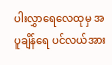ပါးလွှာရေလေထုမှ အပူချိန်ရေ ပင်လယ်အား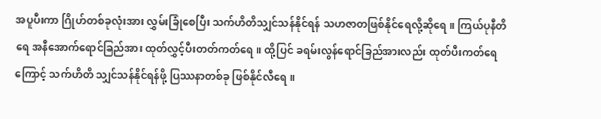အပူပီးကာ ဂြိုဟ်တစ်ခုလုံးအား လွှမ်းခြုံစေပြီး သက်ဟိတိသျှင်သန်နိုင်ရန် သဟဇာတဖြစ်နိုင်ရေလို့ဆိုရေ။ ကြယ်ပုနီတိရေ အနီအောက်ရောင်ခြည်အား ထုတ်လွှင့်ပီးတတ်ကတ်ရေ။ ထို့ပြင် ခရမ်းလွန်ရောင်ခြည်အားလည်း ထုတ်ပီးကတ်ရေကြောင့် သက်ဟိတိ သျှင်သန်နိုင်ရန်ဖို့ ပြဿနာတစ်ခု ဖြစ်နိုင်လီရေ။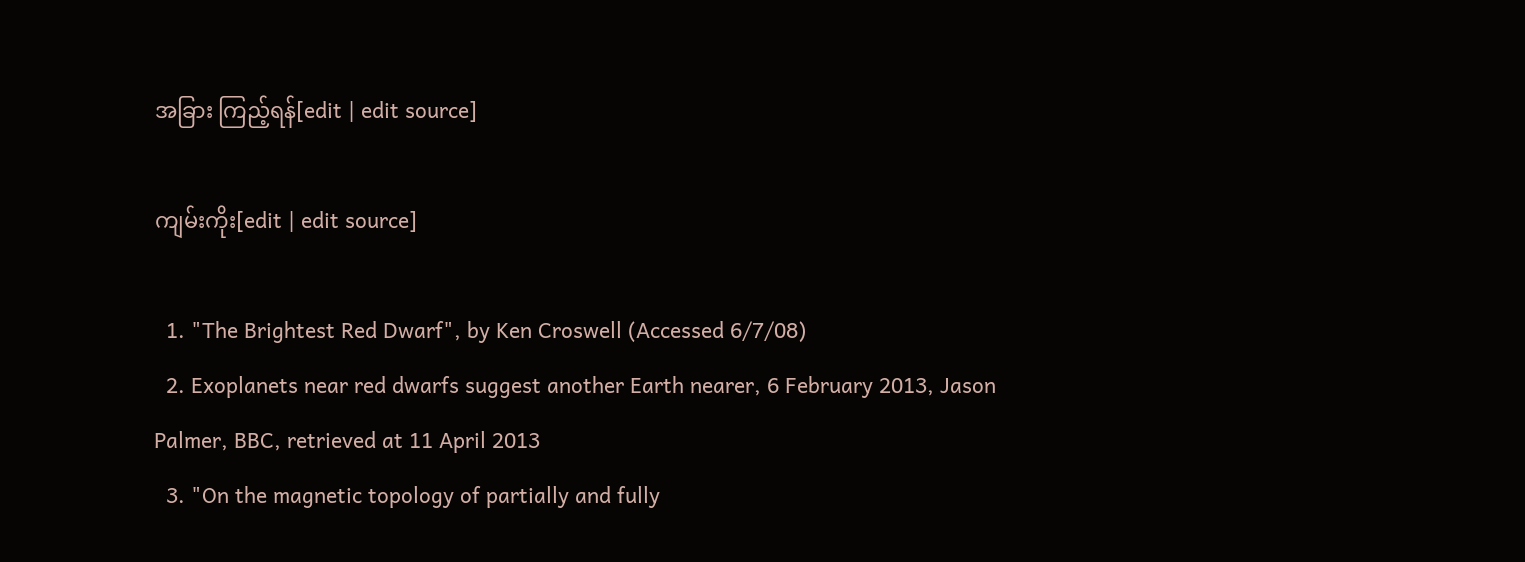အခြား ကြည့်ရန်[edit | edit source]

ကျမ်းကိုး[edit | edit source]

  1. "The Brightest Red Dwarf", by Ken Croswell (Accessed 6/7/08)
  2. Exoplanets near red dwarfs suggest another Earth nearer, 6 February 2013, Jason Palmer, BBC, retrieved at 11 April 2013
  3. "On the magnetic topology of partially and fully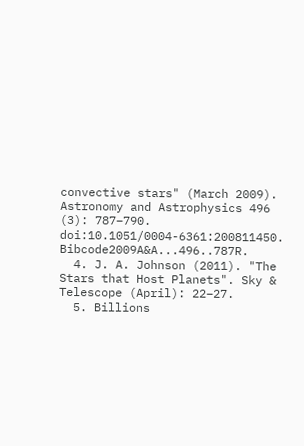convective stars" (March 2009). Astronomy and Astrophysics 496 (3): 787–790. doi:10.1051/0004-6361:200811450. Bibcode2009A&A...496..787R.
  4. J. A. Johnson (2011). "The Stars that Host Planets". Sky & Telescope (April): 22–27.
  5. Billions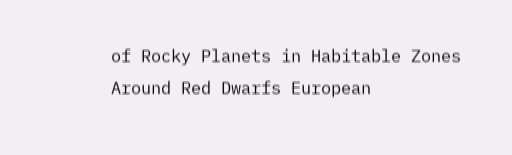of Rocky Planets in Habitable Zones Around Red Dwarfs European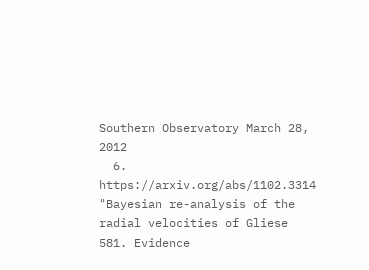Southern Observatory March 28, 2012
  6. https://arxiv.org/abs/1102.3314 "Bayesian re-analysis of the radial velocities of Gliese 581. Evidence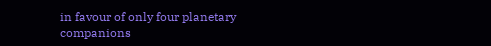in favour of only four planetary companions